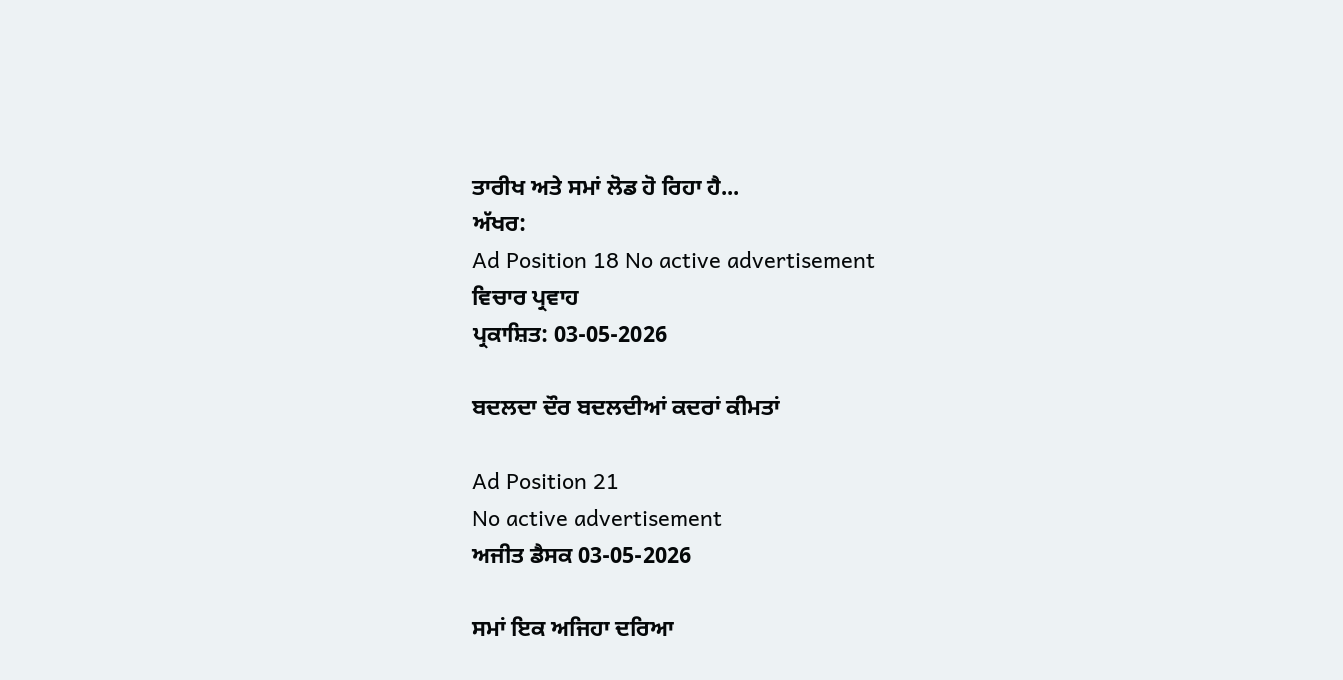ਤਾਰੀਖ ਅਤੇ ਸਮਾਂ ਲੋਡ ਹੋ ਰਿਹਾ ਹੈ...
ਅੱਖਰ:
Ad Position 18 No active advertisement
ਵਿਚਾਰ ਪ੍ਰਵਾਹ
ਪ੍ਰਕਾਸ਼ਿਤ: 03-05-2026

ਬਦਲਦਾ ਦੌਰ ਬਦਲਦੀਆਂ ਕਦਰਾਂ ਕੀਮਤਾਂ

Ad Position 21
No active advertisement
ਅਜੀਤ ਡੈਸਕ 03-05-2026

ਸਮਾਂ ਇਕ ਅਜਿਹਾ ਦਰਿਆ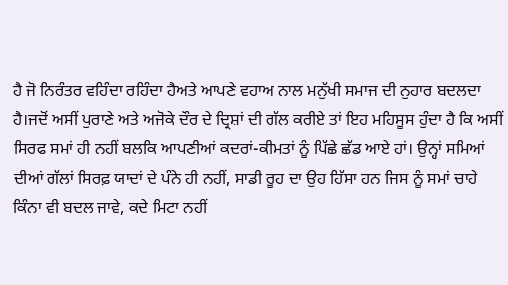ਹੈ ਜੋ ਨਿਰੰਤਰ ਵਹਿੰਦਾ ਰਹਿੰਦਾ ਹੈਅਤੇ ਆਪਣੇ ਵਹਾਅ ਨਾਲ ਮਨੁੱਖੀ ਸਮਾਜ ਦੀ ਨੁਹਾਰ ਬਦਲਦਾ ਹੈ।ਜਦੋਂ ਅਸੀਂ ਪੁਰਾਣੇ ਅਤੇ ਅਜੋਕੇ ਦੌਰ ਦੇ ਦ੍ਰਿਸ਼ਾਂ ਦੀ ਗੱਲ ਕਰੀਏ ਤਾਂ ਇਹ ਮਹਿਸੂਸ ਹੁੰਦਾ ਹੈ ਕਿ ਅਸੀਂ ਸਿਰਫ ਸਮਾਂ ਹੀ ਨਹੀਂ ਬਲਕਿ ਆਪਣੀਆਂ ਕਦਰਾਂ-ਕੀਮਤਾਂ ਨੂੰ ਪਿੱਛੇ ਛੱਡ ਆਏ ਹਾਂ। ਉਨ੍ਹਾਂ ਸਮਿਆਂ ਦੀਆਂ ਗੱਲਾਂ ਸਿਰਫ਼ ਯਾਦਾਂ ਦੇ ਪੰਨੇ ਹੀ ਨਹੀਂ, ਸਾਡੀ ਰੂਹ ਦਾ ਉਹ ਹਿੱਸਾ ਹਨ ਜਿਸ ਨੂੰ ਸਮਾਂ ਚਾਹੇ ਕਿੰਨਾ ਵੀ ਬਦਲ ਜਾਵੇ, ਕਦੇ ਮਿਟਾ ਨਹੀਂ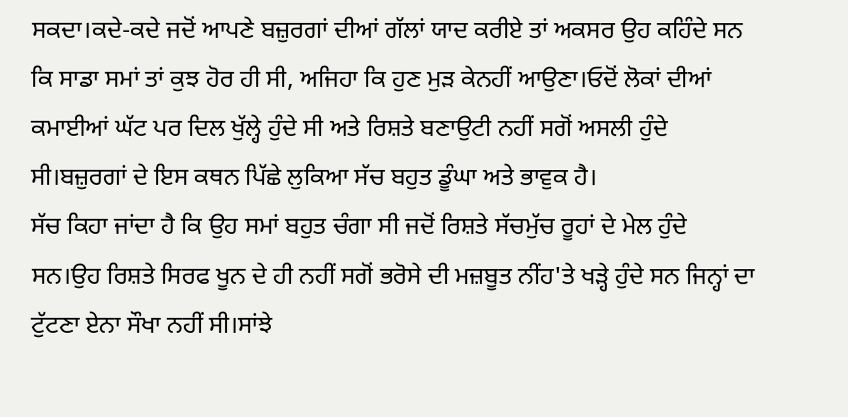ਸਕਦਾ।ਕਦੇ-ਕਦੇ ਜਦੋਂ ਆਪਣੇ ਬਜ਼ੁਰਗਾਂ ਦੀਆਂ ਗੱਲਾਂ ਯਾਦ ਕਰੀਏ ਤਾਂ ਅਕਸਰ ਉਹ ਕਹਿੰਦੇ ਸਨ ਕਿ ਸਾਡਾ ਸਮਾਂ ਤਾਂ ਕੁਝ ਹੋਰ ਹੀ ਸੀ, ਅਜਿਹਾ ਕਿ ਹੁਣ ਮੁੜ ਕੇਨਹੀਂ ਆਉਣਾ।ਓਦੋਂ ਲੋਕਾਂ ਦੀਆਂ ਕਮਾਈਆਂ ਘੱਟ ਪਰ ਦਿਲ ਖੁੱਲ੍ਹੇ ਹੁੰਦੇ ਸੀ ਅਤੇ ਰਿਸ਼ਤੇ ਬਣਾਉਟੀ ਨਹੀਂ ਸਗੋਂ ਅਸਲੀ ਹੁੰਦੇ ਸੀ।ਬਜ਼ੁਰਗਾਂ ਦੇ ਇਸ ਕਥਨ ਪਿੱਛੇ ਲੁਕਿਆ ਸੱਚ ਬਹੁਤ ਡੂੰਘਾ ਅਤੇ ਭਾਵੁਕ ਹੈ।
ਸੱਚ ਕਿਹਾ ਜਾਂਦਾ ਹੈ ਕਿ ਉਹ ਸਮਾਂ ਬਹੁਤ ਚੰਗਾ ਸੀ ਜਦੋਂ ਰਿਸ਼ਤੇ ਸੱਚਮੁੱਚ ਰੂਹਾਂ ਦੇ ਮੇਲ ਹੁੰਦੇ ਸਨ।ਉਹ ਰਿਸ਼ਤੇ ਸਿਰਫ ਖੂਨ ਦੇ ਹੀ ਨਹੀਂ ਸਗੋਂ ਭਰੋਸੇ ਦੀ ਮਜ਼ਬੂਤ ਨੀਂਹ'ਤੇ ਖੜ੍ਹੇ ਹੁੰਦੇ ਸਨ ਜਿਨ੍ਹਾਂ ਦਾ ਟੁੱਟਣਾ ਏਨਾ ਸੌਖਾ ਨਹੀਂ ਸੀ।ਸਾਂਝੇ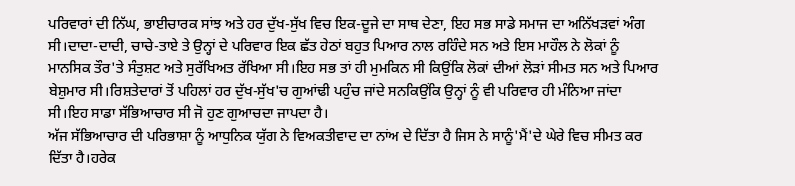ਪਰਿਵਾਰਾਂ ਦੀ ਨਿੱਘ, ਭਾਈਚਾਰਕ ਸਾਂਝ ਅਤੇ ਹਰ ਦੁੱਖ-ਸੁੱਖ ਵਿਚ ਇਕ-ਦੂਜੇ ਦਾ ਸਾਥ ਦੇਣਾ, ਇਹ ਸਭ ਸਾਡੇ ਸਮਾਜ ਦਾ ਅਨਿੱਖੜਵਾਂ ਅੰਗ ਸੀ।ਦਾਦਾ-ਦਾਦੀ, ਚਾਚੇ-ਤਾਏ ਤੇ ਉਨ੍ਹਾਂ ਦੇ ਪਰਿਵਾਰ ਇਕ ਛੱਤ ਹੇਠਾਂ ਬਹੁਤ ਪਿਆਰ ਨਾਲ ਰਹਿੰਦੇ ਸਨ ਅਤੇ ਇਸ ਮਾਹੌਲ ਨੇ ਲੋਕਾਂ ਨੂੰ ਮਾਨਸਿਕ ਤੌਰ'ਤੇ ਸੰਤੁਸ਼ਟ ਅਤੇ ਸੁਰੱਖਿਅਤ ਰੱਖਿਆ ਸੀ।ਇਹ ਸਭ ਤਾਂ ਹੀ ਮੁਮਕਿਨ ਸੀ ਕਿਉਂਕਿ ਲੋਕਾਂ ਦੀਆਂ ਲੋੜਾਂ ਸੀਮਤ ਸਨ ਅਤੇ ਪਿਆਰ ਬੇਸ਼ੁਮਾਰ ਸੀ।ਰਿਸ਼ਤੇਦਾਰਾਂ ਤੋਂ ਪਹਿਲਾਂ ਹਰ ਦੁੱਖ-ਸੁੱਖ'ਚ ਗੁਆਂਢੀ ਪਹੁੰਚ ਜਾਂਦੇ ਸਨਕਿਉਂਕਿ ਉਨ੍ਹਾਂ ਨੂੰ ਵੀ ਪਰਿਵਾਰ ਹੀ ਮੰਨਿਆ ਜਾਂਦਾ ਸੀ।ਇਹ ਸਾਡਾ ਸੱਭਿਆਚਾਰ ਸੀ ਜੋ ਹੁਣ ਗੁਆਚਦਾ ਜਾਪਦਾ ਹੈ।
ਅੱਜ ਸੱਭਿਆਚਾਰ ਦੀ ਪਰਿਭਾਸ਼ਾ ਨੂੰ ਆਧੁਨਿਕ ਯੁੱਗ ਨੇ ਵਿਅਕਤੀਵਾਦ ਦਾ ਨਾਂਅ ਦੇ ਦਿੱਤਾ ਹੈ ਜਿਸ ਨੇ ਸਾਨੂੰ'ਮੈਂ'ਦੇ ਘੇਰੇ ਵਿਚ ਸੀਮਤ ਕਰ ਦਿੱਤਾ ਹੈ।ਹਰੇਕ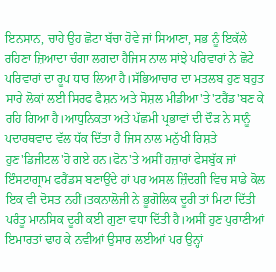ਇਨਸਾਨ, ਚਾਹੇ ਉਹ ਛੋਟਾ ਬੱਚਾ ਹੋਵੇ ਜਾਂ ਸਿਆਣਾ, ਸਭ ਨੂੰ ਇਕੱਲੇ ਰਹਿਣਾ ਜ਼ਿਆਦਾ ਚੰਗਾ ਲਗਦਾ ਹੈਜਿਸ ਨਾਲ ਸਾਂਝੇ ਪਰਿਵਾਰਾਂ ਨੇ ਛੋਟੇ ਪਰਿਵਾਰਾਂ ਦਾ ਰੂਪ ਧਾਰ ਲਿਆ ਹੈ।ਸੱਭਿਆਚਾਰ ਦਾ ਮਤਲਬ ਹੁਣ ਬਹੁਤ ਸਾਰੇ ਲੋਕਾਂ ਲਈ ਸਿਰਫ ਫੈਸ਼ਨ ਅਤੇ ਸੋਸ਼ਲ ਮੀਡੀਆ'ਤੇ'ਟਰੈਂਡ'ਬਣ ਕੇ ਰਹਿ ਗਿਆ ਹੈ।ਆਧੁਨਿਕਤਾ ਅਤੇ ਪੱਛਮੀ ਪ੍ਰਭਾਵਾਂ ਦੀ ਦੌੜ ਨੇ ਸਾਨੂੰ ਪਦਾਰਥਵਾਦ ਵੱਲ ਧੱਕ ਦਿੱਤਾ ਹੈ ਜਿਸ ਨਾਲ ਮਨੁੱਖੀ ਰਿਸ਼ਤੇ ਹੁਣ'ਡਿਜੀਟਲ'ਹੋ ਗਏ ਹਨ।ਫੋਨ'ਤੇ ਅਸੀਂ ਹਜ਼ਾਰਾਂ ਫੇਸਬੁੱਕ ਜਾਂ ਇੰਸਟਾਗ੍ਰਾਮ ਫਰੈਂਡਸ ਬਣਾਉਂਦੇ ਹਾਂ ਪਰ ਅਸਲ ਜ਼ਿੰਦਗੀ ਵਿਚ ਸਾਡੇ ਕੋਲ ਇਕ ਵੀ ਦੋਸਤ ਨਹੀਂ।ਤਕਨਾਲੋਜੀ ਨੇ ਭੂਗੋਲਿਕ ਦੂਰੀ ਤਾਂ ਮਿਟਾ ਦਿੱਤੀ ਪਰੰਤੂ ਮਾਨਸਿਕ ਦੂਰੀ ਕਈ ਗੁਣਾ ਵਧਾ ਦਿੱਤੀ ਹੈ।ਅਸੀਂ ਹੁਣ ਪੁਰਾਣੀਆਂ ਇਮਾਰਤਾਂ ਢਾਹ ਕੇ ਨਵੀਆਂ ਉਸਾਰ ਲਈਆਂ ਪਰ ਉਨ੍ਹਾਂ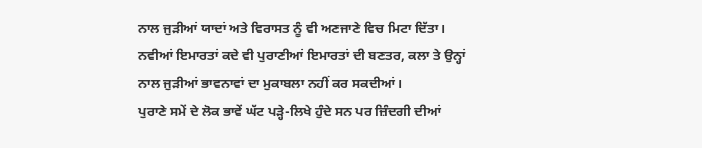ਨਾਲ ਜੁੜੀਆਂ ਯਾਦਾਂ ਅਤੇ ਵਿਰਾਸਤ ਨੂੰ ਵੀ ਅਣਜਾਣੇ ਵਿਚ ਮਿਟਾ ਦਿੱਤਾ। ਨਵੀਆਂ ਇਮਾਰਤਾਂ ਕਦੇ ਵੀ ਪੁਰਾਣੀਆਂ ਇਮਾਰਤਾਂ ਦੀ ਬਣਤਰ, ਕਲਾ ਤੇ ਉਨ੍ਹਾਂ ਨਾਲ ਜੁੜੀਆਂ ਭਾਵਨਾਵਾਂ ਦਾ ਮੁਕਾਬਲਾ ਨਹੀਂ ਕਰ ਸਕਦੀਆਂ।
ਪੁਰਾਣੇ ਸਮੇਂ ਦੇ ਲੋਕ ਭਾਵੇਂ ਘੱਟ ਪੜ੍ਹੇ-ਲਿਖੇ ਹੁੰਦੇ ਸਨ ਪਰ ਜ਼ਿੰਦਗੀ ਦੀਆਂ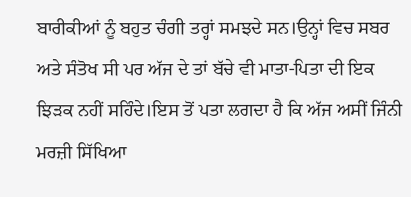ਬਾਰੀਕੀਆਂ ਨੂੰ ਬਹੁਤ ਚੰਗੀ ਤਰ੍ਹਾਂ ਸਮਝਦੇ ਸਨ।ਉਨ੍ਹਾਂ ਵਿਚ ਸਬਰ ਅਤੇ ਸੰਤੋਖ ਸੀ ਪਰ ਅੱਜ ਦੇ ਤਾਂ ਬੱਚੇ ਵੀ ਮਾਤਾ-ਪਿਤਾ ਦੀ ਇਕ ਝਿੜਕ ਨਹੀਂ ਸਹਿੰਦੇ।ਇਸ ਤੋਂ ਪਤਾ ਲਗਦਾ ਹੈ ਕਿ ਅੱਜ ਅਸੀਂ ਜਿੰਨੀ ਮਰਜ਼ੀ ਸਿੱਖਿਆ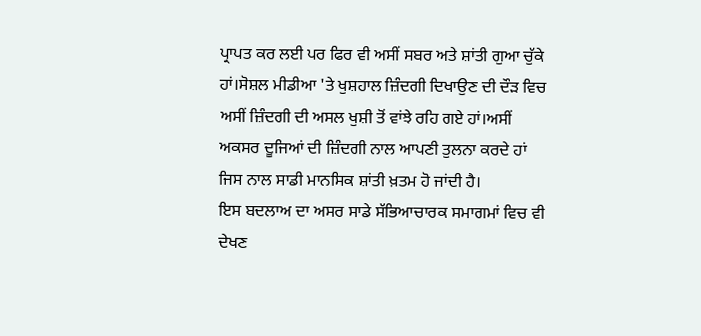ਪ੍ਰਾਪਤ ਕਰ ਲਈ ਪਰ ਫਿਰ ਵੀ ਅਸੀਂ ਸਬਰ ਅਤੇ ਸ਼ਾਂਤੀ ਗੁਆ ਚੁੱਕੇ ਹਾਂ।ਸੋਸ਼ਲ ਮੀਡੀਆ 'ਤੇ ਖੁਸ਼ਹਾਲ ਜ਼ਿੰਦਗੀ ਦਿਖਾਉਣ ਦੀ ਦੌੜ ਵਿਚ ਅਸੀਂ ਜ਼ਿੰਦਗੀ ਦੀ ਅਸਲ ਖੁਸ਼ੀ ਤੋਂ ਵਾਂਝੇ ਰਹਿ ਗਏ ਹਾਂ।ਅਸੀਂ ਅਕਸਰ ਦੂਜਿਆਂ ਦੀ ਜ਼ਿੰਦਗੀ ਨਾਲ ਆਪਣੀ ਤੁਲਨਾ ਕਰਦੇ ਹਾਂ ਜਿਸ ਨਾਲ ਸਾਡੀ ਮਾਨਸਿਕ ਸ਼ਾਂਤੀ ਖ਼ਤਮ ਹੋ ਜਾਂਦੀ ਹੈ।
ਇਸ ਬਦਲਾਅ ਦਾ ਅਸਰ ਸਾਡੇ ਸੱਭਿਆਚਾਰਕ ਸਮਾਗਮਾਂ ਵਿਚ ਵੀ ਦੇਖਣ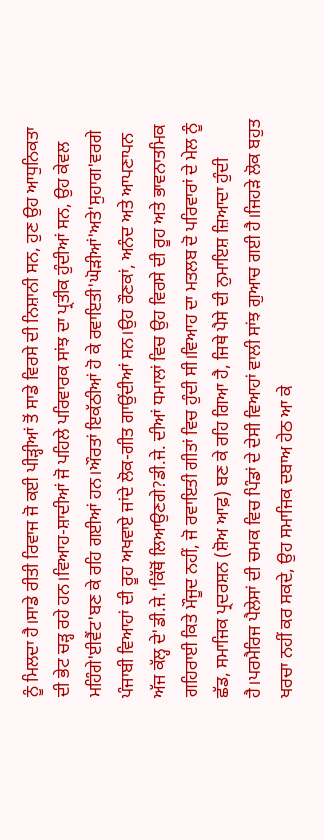ਨੂੰ ਮਿਲਦਾ ਹੈ।ਸਾਡੇ ਰੀਤੀ ਰਿਵਾਜ ਜੋ ਕਈ ਪੀੜ੍ਹੀਆਂ ਤੋਂ ਸਾਡੇ ਵਿਰਸੇ ਦੀ ਨਿਸ਼ਾਨੀ ਸਨ, ਹੁਣ ਉਹ ਆਧੁਨਿਕਤਾ ਦੀ ਭੇਟ ਚੜ੍ਹ ਰਹੇ ਹਨ।ਵਿਆਹ-ਸ਼ਾਦੀਆਂ ਜੋ ਪਹਿਲੇ ਪਰਿਵਾਰਕ ਸਾਂਝ ਦਾ ਪ੍ਰਤੀਕ ਹੁੰਦੀਆਂ ਸਨ, ਉਹ ਕੇਵਲ ਮਹਿੰਗੇ'ਈਵੈਂਟ'ਬਣ ਕੇ ਰਹਿ ਗਈਆਂ ਹਨ।ਔਰਤਾਂ ਇਕੱਠੀਆਂ ਹੋ ਕੇ ਰਵਾਇਤੀ'ਘੋੜੀਆਂ'ਅਤੇ'ਸੁਹਾਗ'ਵਰਗੇ ਪੰਜਾਬੀ ਵਿਆਹਾਂ ਦੀ ਰੂਹ ਅਖਵਾਏ ਜਾਂਦੇ ਲੋਕ-ਗੀਤ ਗਾਉਂਦੀਆਂ ਸਨ।ਉਹ ਰੌਣਕਾਂ, ਅਨੰਦ ਅਤੇ ਆਪਣਾਪਨ ਅੱਜ ਕੱਲ੍ਹ ਦੇ'ਡੀ.ਜੇ.'ਕਿੱਥੋਂ ਲਿਆਉਣਗੇ?ਡੀ.ਜੇ. ਦੀਆਂ ਧਮਾਲਾਂ ਵਿਚ ਉਹ ਵਿਰਸੇ ਦੀ ਰੂਹ ਅਤੇ ਭਾਵਨਾਤਮਿਕ ਗਹਿਰਾਈ ਕਿਤੇ ਮੌਜੂਦ ਨਹੀਂ, ਜੋ ਰਵਾਇਤੀ ਗੀਤਾਂ ਵਿਚ ਹੁੰਦੀ ਸੀ।ਵਿਆਹ ਦਾ ਮਤਲਬ ਦੋ ਪਰਿਵਾਰਾਂ ਦੇ ਮੇਲ ਨੂੰ ਛੱਡ, ਸਮਾਜਿਕ ਪ੍ਰਦਰਸ਼ਨ (ਸ਼ੋਅ ਆਫ਼) ਬਣ ਕੇ ਰਹਿ ਗਿਆ ਹੈ, ਜਿਥੇ ਪੈਸੇ ਦੀ ਨੁਮਾਇਸ਼ ਜ਼ਿਆਦਾ ਹੁੰਦੀ ਹੈ।ਪਰਮੈਰਿਜ ਪੈਲੇਸਾਂ ਦੀ ਚਮਕ ਵਿਚ ਪਿੰਡਾਂ ਦੇ ਦੇਸੀ ਵਿਆਹਾਂ ਵਾਲੀ ਸਾਂਝ ਗੁਆਚ ਗਈ ਹੈ।ਜਿਹੜੇ ਲੋਕ ਬਹੁਤ ਖਰਚਾ ਨਹੀਂ ਕਰ ਸਕਦੇ, ਉਹ ਸਮਾਜਿਕ ਦਬਾਅ ਹੇਠ ਆ ਕੇ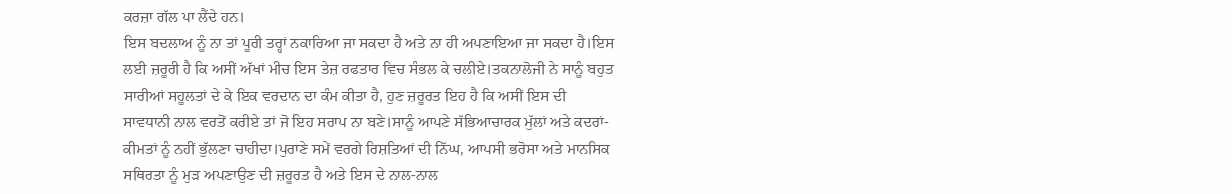ਕਰਜ਼ਾ ਗੱਲ ਪਾ ਲੈਂਦੇ ਹਨ।
ਇਸ ਬਦਲਾਅ ਨੂੰ ਨਾ ਤਾਂ ਪੂਰੀ ਤਰ੍ਹਾਂ ਨਕਾਰਿਆ ਜਾ ਸਕਦਾ ਹੈ ਅਤੇ ਨਾ ਹੀ ਅਪਣਾਇਆ ਜਾ ਸਕਦਾ ਹੈ।ਇਸ ਲਈ ਜ਼ਰੂਰੀ ਹੈ ਕਿ ਅਸੀਂ ਅੱਖਾਂ ਮੀਚ ਇਸ ਤੇਜ਼ ਰਫਤਾਰ ਵਿਚ ਸੰਭਲ ਕੇ ਚਲੀਏ।ਤਕਨਾਲੋਜੀ ਨੇ ਸਾਨੂੰ ਬਹੁਤ ਸਾਰੀਆਂ ਸਹੂਲਤਾਂ ਦੇ ਕੇ ਇਕ ਵਰਦਾਨ ਦਾ ਕੰਮ ਕੀਤਾ ਹੈ, ਹੁਣ ਜ਼ਰੂਰਤ ਇਹ ਹੈ ਕਿ ਅਸੀਂ ਇਸ ਦੀ ਸਾਵਧਾਨੀ ਨਾਲ ਵਰਤੋਂ ਕਰੀਏ ਤਾਂ ਜੋ ਇਹ ਸਰਾਪ ਨਾ ਬਣੇ।ਸਾਨੂੰ ਆਪਣੇ ਸੱਭਿਆਚਾਰਕ ਮੁੱਲਾਂ ਅਤੇ ਕਦਰਾਂ-ਕੀਮਤਾਂ ਨੂੰ ਨਹੀਂ ਭੁੱਲਣਾ ਚਾਹੀਦਾ।ਪੁਰਾਣੇ ਸਮੇਂ ਵਰਗੇ ਰਿਸ਼ਤਿਆਂ ਦੀ ਨਿੱਘ, ਆਪਸੀ ਭਰੋਸਾ ਅਤੇ ਮਾਨਸਿਕ ਸਥਿਰਤਾ ਨੂੰ ਮੁੜ ਅਪਣਾਉਣ ਦੀ ਜ਼ਰੂਰਤ ਹੈ ਅਤੇ ਇਸ ਦੇ ਨਾਲ-ਨਾਲ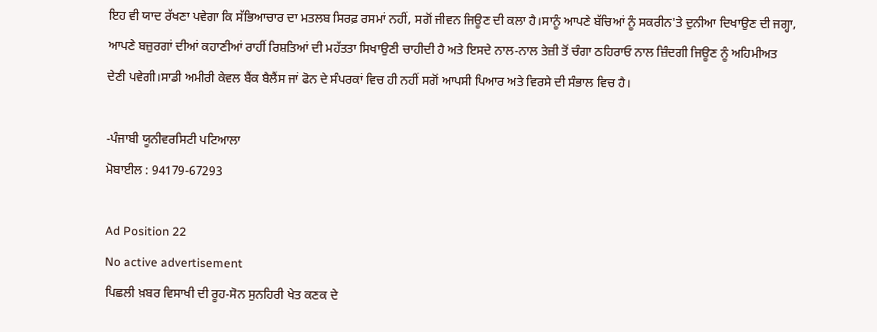ਇਹ ਵੀ ਯਾਦ ਰੱਖਣਾ ਪਵੇਗਾ ਕਿ ਸੱਭਿਆਚਾਰ ਦਾ ਮਤਲਬ ਸਿਰਫ਼ ਰਸਮਾਂ ਨਹੀਂ, ਸਗੋਂ ਜੀਵਨ ਜਿਊਣ ਦੀ ਕਲਾ ਹੈ।ਸਾਨੂੰ ਆਪਣੇ ਬੱਚਿਆਂ ਨੂੰ ਸਕਰੀਨ'ਤੇ ਦੁਨੀਆ ਦਿਖਾਉਣ ਦੀ ਜਗ੍ਹਾ, ਆਪਣੇ ਬਜ਼ੁਰਗਾਂ ਦੀਆਂ ਕਹਾਣੀਆਂ ਰਾਹੀਂ ਰਿਸ਼ਤਿਆਂ ਦੀ ਮਹੱਤਤਾ ਸਿਖਾਉਣੀ ਚਾਹੀਦੀ ਹੈ ਅਤੇ ਇਸਦੇ ਨਾਲ-ਨਾਲ ਤੇਜ਼ੀ ਤੋਂ ਚੰਗਾ ਠਹਿਰਾਓ ਨਾਲ ਜ਼ਿੰਦਗੀ ਜਿਊਣ ਨੂੰ ਅਹਿਮੀਅਤ ਦੇਣੀ ਪਵੇਗੀ।ਸਾਡੀ ਅਮੀਰੀ ਕੇਵਲ ਬੈਂਕ ਬੈਲੈਂਸ ਜਾਂ ਫੋਨ ਦੇ ਸੰਪਰਕਾਂ ਵਿਚ ਹੀ ਨਹੀਂ ਸਗੋਂ ਆਪਸੀ ਪਿਆਰ ਅਤੇ ਵਿਰਸੇ ਦੀ ਸੰਭਾਲ ਵਿਚ ਹੈ।

-ਪੰਜਾਬੀ ਯੂਨੀਵਰਸਿਟੀ ਪਟਿਆਲਾ
ਮੋਬਾਈਲ : 94179-67293

Ad Position 22
No active advertisement
ਪਿਛਲੀ ਖ਼ਬਰ ਵਿਸਾਖੀ ਦੀ ਰੂਹ-ਸੋਨ ਸੁਨਹਿਰੀ ਖੇਤ ਕਣਕ ਦੇ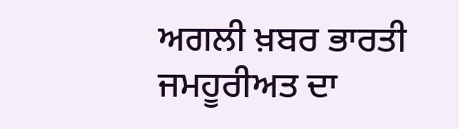ਅਗਲੀ ਖ਼ਬਰ ਭਾਰਤੀ ਜਮਹੂਰੀਅਤ ਦਾ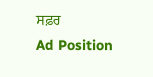ਸਫ਼ਰ
Ad Position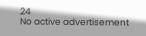24
No active advertisement